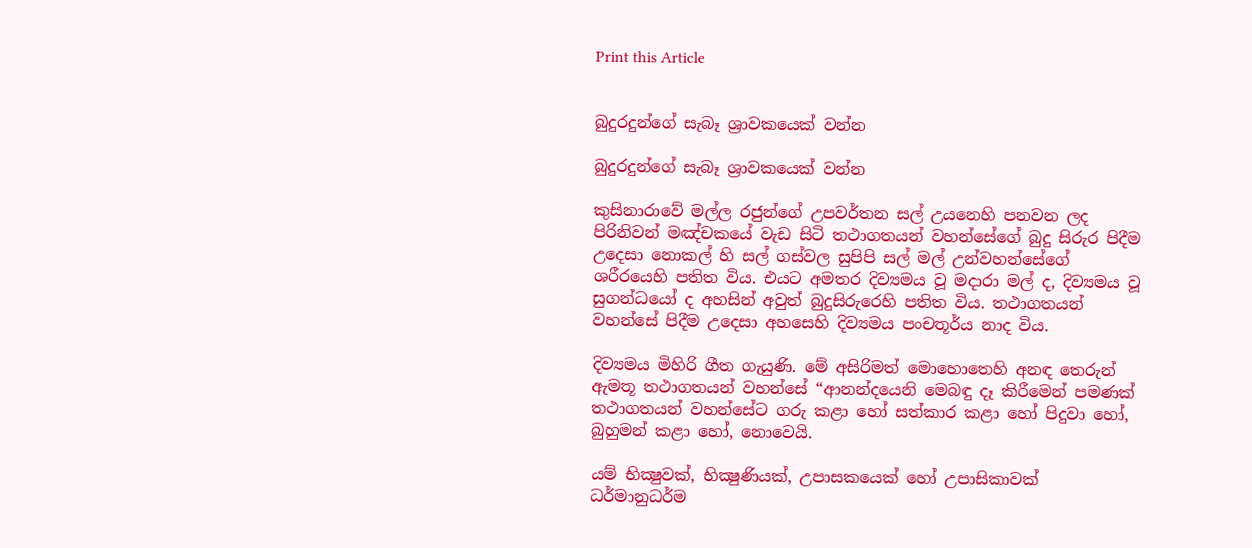Print this Article


බුදුරදුන්ගේ සැබෑ ශ්‍රාවකයෙක් වන්න

බුදුරදුන්ගේ සැබෑ ශ්‍රාවකයෙක් වන්න

කුසිනාරාවේ මල්ල රජුන්ගේ උපවර්තන සල් උයනෙහි පනවන ලද පිරිනිවන් මඤ්චකයේ වැඩ සිටි තථාගතයන් වහන්සේගේ බුදු සිරුර පිදීම උදෙසා නොකල් හි සල් ගස්වල සුපිපි සල් මල් උන්වහන්සේගේ ශරීරයෙහි පතිත විය. එයට අමතර දිව්‍යමය වූ මදාරා මල් ද, දිව්‍යමය වූ සුගන්ධයෝ ද අහසින් අවුත් බුදුසිරුරෙහි පතිත විය. තථාගතයන් වහන්සේ පිදීම උදෙසා අහසෙහි දිව්‍යමය පංචතූර්ය නාද විය.

දිව්‍යමය මිහිරි ගීත ගැයුණි. මේ අසිරිමත් මොහොතෙහි අනඳ තෙරුන් ඇමතූ තථාගතයන් වහන්සේ “ආනන්දයෙනි මෙබඳු දෑ කිරීමෙන් පමණක් තථාගතයන් වහන්සේට ගරු කළා හෝ සත්කාර කළා හෝ පිදුවා හෝ, බුහුමන් කළා හෝ, නොවෙයි.

යම් භික්‍ෂුවක්, භික්‍ෂුණියක්, උපාසකයෙක් හෝ උපාසිකාවක් ධර්මානුධර්ම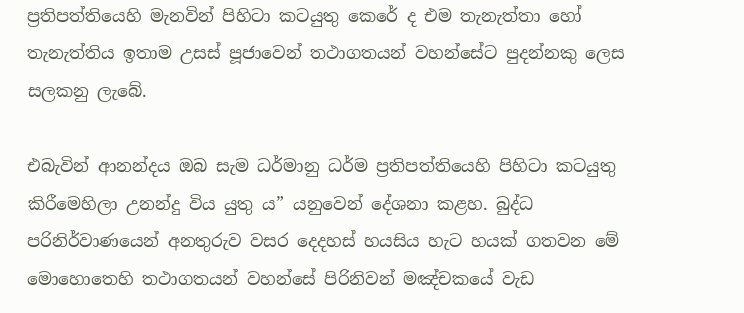ප්‍රතිපත්තියෙහි මැනවින් පිහිටා කටයුතු කෙරේ ද එම තැනැත්තා හෝ තැනැත්තිය ඉතාම උසස් පූජාවෙන් තථාගතයන් වහන්සේට පුදන්නකු ලෙස සලකනු ලැබේ.

එබැවින් ආනන්දය ඔබ සැම ධර්මානු ධර්ම ප්‍රතිපත්තියෙහි පිහිටා කටයුතු කිරීමෙහිලා උනන්දු විය යුතු ය” යනුවෙන් දේශනා කළහ. බුද්ධ පරිනිර්වාණයෙන් අනතුරුව වසර දෙදහස් හයසිය හැට හයක් ගතවන මේ මොහොතෙහි තථාගතයන් වහන්සේ පිරිනිවන් මඤ්චකයේ වැඩ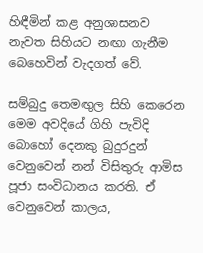හිඳීමින් කළ අනුශාසනව නැවත සිහියට නඟා ගැනීම බෙහෙවින් වැදගත් වේ.

සම්බුදු තෙමඟුල සිහි කෙරෙන මෙම අවදියේ ගිහි පැවිදි බොහෝ දෙනකු බුදුරදුන් වෙනුවෙන් නන් විසිතුරු ආමිස පූජා සංවිධානය කරති. ඒ වෙනුවෙන් කාලය,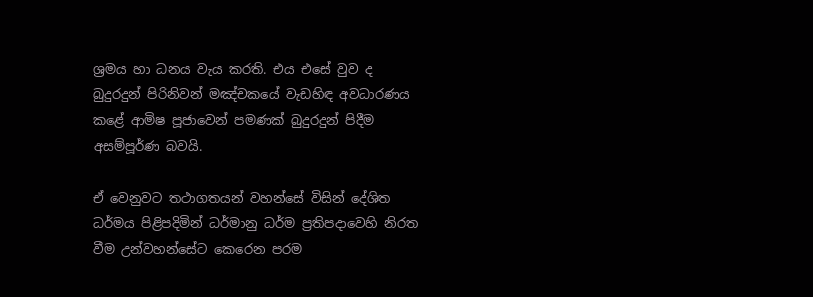ශ්‍රමය හා ධනය වැය කරති. එය එසේ වුව ද බුදුරදුන් පිරිනිවන් මඤ්චකයේ වැඩහිඳ අවධාරණය කළේ ආමිෂ පූජාවෙන් පමණක් බුදුරදුන් පිදීම අසම්පූර්ණ බවයි.

ඒ වෙනුවට තථාගතයන් වහන්සේ විසින් දේශිත ධර්මය පිළිපදිමින් ධර්මානු ධර්ම ප්‍රතිපදාවෙහි නිරත වීම උන්වහන්සේට කෙරෙන පරම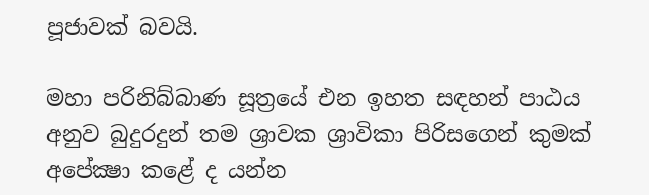පූජාවක් බවයි.

මහා පරිනිබ්බාණ සූත්‍රයේ එන ඉහත සඳහන් පාඨය අනුව බුදුරදුන් තම ශ්‍රාවක ශ්‍රාවිකා පිරිසගෙන් කුමක් අපේක්‍ෂා කළේ ද යන්න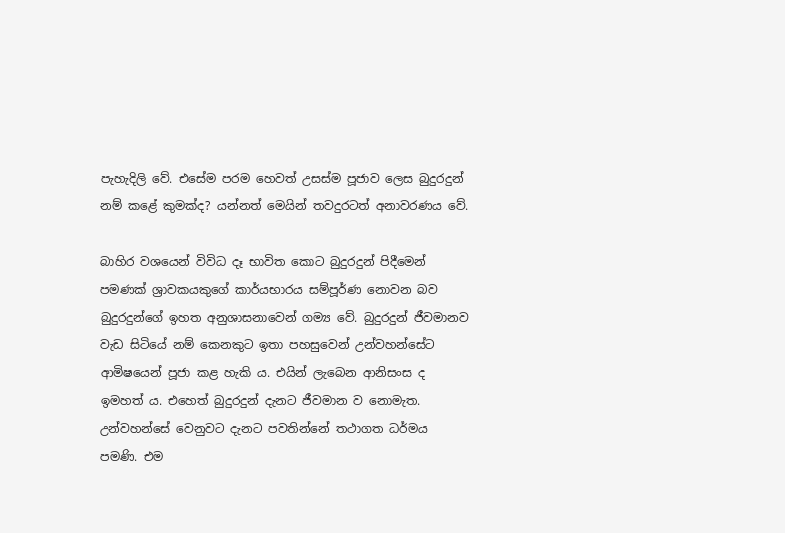පැහැදිලි වේ. එසේම පරම හෙවත් උසස්ම පූජාව ලෙස බුදුරදුන් නම් කළේ කුමක්ද? යන්නත් මෙයින් තවදුරටත් අනාවරණය වේ.

බාහිර වශයෙන් විවිධ දෑ භාවිත කොට බුදුරදුන් පිදීමෙන් පමණක් ශ්‍රාවකයකුගේ කාර්යභාරය සම්පූර්ණ නොවන බව බුදුරදුන්ගේ ඉහත අනුශාසනාවෙන් ගම්‍ය වේ. බුදුරදුන් ජීවමානව වැඩ සිටියේ නම් කෙනකුට ඉතා පහසුවෙන් උන්වහන්සේට ආමිෂයෙන් පූජා කළ හැකි ය. එයින් ලැබෙන ආනිසංස ද ඉමහත් ය. එහෙත් බුදුරදුන් දැනට ජීවමාන ව නොමැත. උන්වහන්සේ වෙනුවට දැනට පවතින්නේ තථාගත ධර්මය පමණි. එම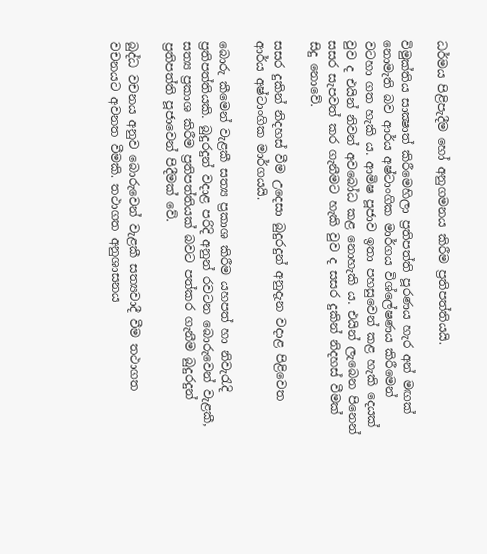ධර්මය පිළිපැදීම හෝ අනුගමනය කිරීම ප්‍රතිපත්තියයි.

විමුක්තිය සාක්‍ෂාත් කිරීමෙහිලා ප්‍රතිපත්ති පූරණය හැර අන් මඟක් නොමැති බව ආර්ය අෂ්ටාංගික මාර්ගය විශ්ලේෂණය කිරීමෙන් වටහා ගත හැකි ය. ආමිෂ පූජාව ඉතා පහසුවෙන් කළ හැකි දෙයක් වුව ද එයින් නිවන් අවබෝධ කළ නොහැකි ය. එයින් ලැබෙන පිනෙන් සසර සැපවත් කර ගැනීමට හැකි වුව ද සසර දුකින් නිදහස් වීමක් සිදු නොවේ.

සසර දුකින් නිදහස් වීම උදෙසා බුදුරදුන් අනුදැන වදාළ පිළිවෙත ආර්ය අෂ්ටාංගික මාර්ගයයි.

බොරු කීමෙන් වැළකී සත්‍ය ප්‍රකාශ කිරීම යහපත් හා නිවැරැදි ප්‍රතිපත්තියකි. බුදුරදුන් වදාළ පරිදි අනුන් රවටන බොරුවෙන් වැළකී, සත්‍ය ප්‍රකාශ කිරීම ප්‍රතිපත්තියක් බවට පත්කර ගැනීම බුදුරදුන් ප්‍රතිපත්ති පූජාවෙන් පිදීමක් වේ.

බුද්ධ වචනය අනුව බොරුවෙන් වැළකී සත්‍යවාදී වීම තථාගත වචනයට අවනත වීමකි. තථාගත අනුශාසනය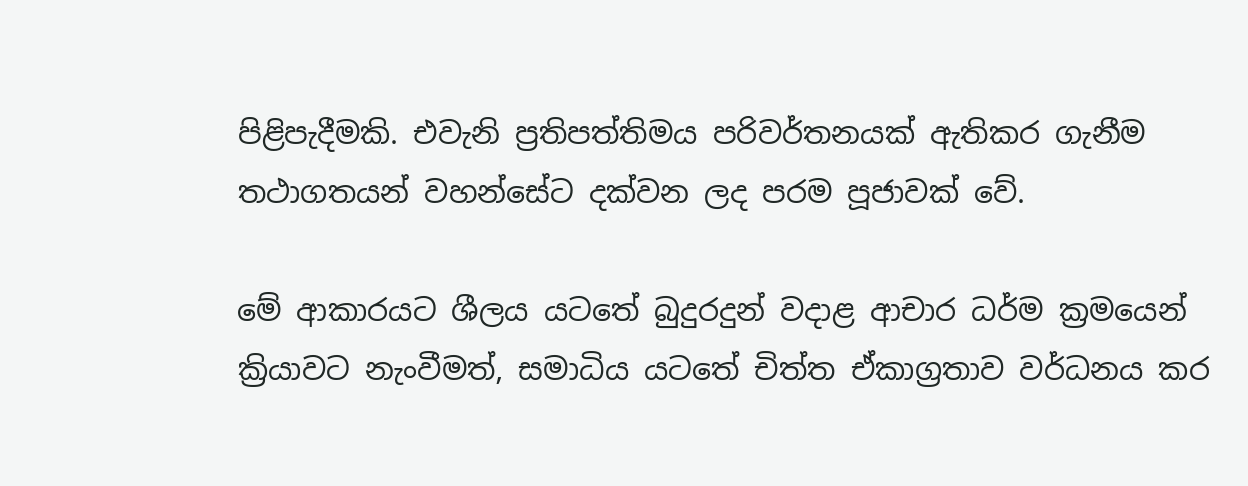පිළිපැදීමකි. එවැනි ප්‍රතිපත්තිමය පරිවර්තනයක් ඇතිකර ගැනීම තථාගතයන් වහන්සේට දක්වන ලද පරම පූජාවක් වේ.

මේ ආකාරයට ශීලය යටතේ බුදුරදුන් වදාළ ආචාර ධර්ම ක්‍රමයෙන් ක්‍රියාවට නැංවීමත්, සමාධිය යටතේ චිත්ත ඒකාග්‍රතාව වර්ධනය කර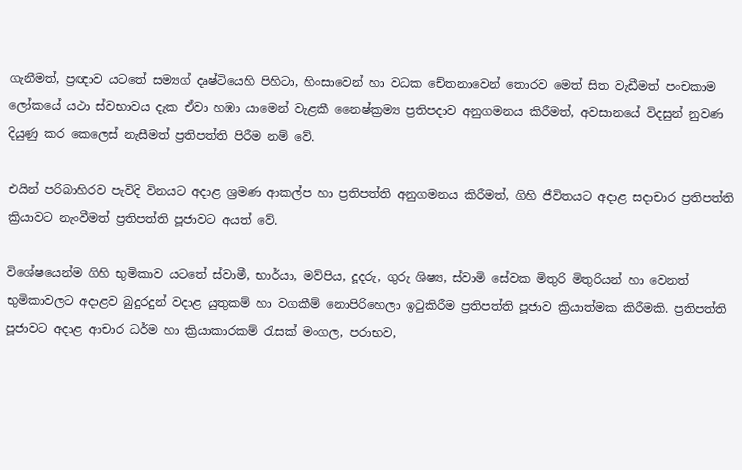ගැනීමත්, ප්‍රඥාව යටතේ සම්‍යග් දෘෂ්ටියෙහි පිහිටා, හිංසාවෙන් හා වධක චේතනාවෙන් තොරව මෙත් සිත වැඩීමත් පංචකාම ලෝකයේ යථා ස්වභාවය දැක ඒවා හඹා යාමෙන් වැළකී නෛෂ්ක්‍රම්‍ය ප්‍රතිපදාව අනුගමනය කිරීමත්, අවසානයේ විදසුන් නුවණ දියුණු කර කෙලෙස් නැසීමත් ප්‍රතිපත්ති පිරීම නම් වේ.

එයින් පරිබාහිරව පැවිදි විනයට අදාළ ශ්‍රමණ ආකල්ප හා ප්‍රතිපත්ති අනුගමනය කිරීමත්, ගිහි ජීවිතයට අදාළ සදාචාර ප්‍රතිපත්ති ක්‍රියාවට නැංවීමත් ප්‍රතිපත්ති පූජාවට අයත් වේ.

විශේෂයෙන්ම ගිහි භුමිකාව යටතේ ස්වාමී, භාර්යා, මව්පිය, දූදරු, ගුරු ශිෂ්‍ය, ස්වාමි සේවක මිතුරි මිතුරියන් හා වෙනත් භුමිකාවලට අදාළව බුදුරදුන් වදාළ යුතුකම් හා වගකීම් නොපිරිහෙලා ඉටුකිරීම ප්‍රතිපත්ති පූජාව ක්‍රියාත්මක කිරීමකි. ප්‍රතිපත්ති පූජාවට අදාළ ආචාර ධර්ම හා ක්‍රියාකාරකම් රැසක් මංගල, පරාභව,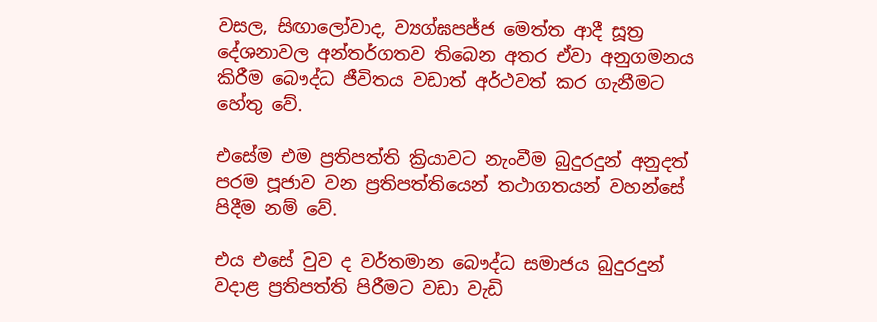වසල, සිඟාලෝවාද, ව්‍යග්ඝපජ්ජ මෙත්ත ආදී සූත්‍ර දේශනාවල අන්තර්ගතව තිබෙන අතර ඒවා අනුගමනය කිරීම බෞද්ධ ජීවිතය වඩාත් අර්ථවත් කර ගැනීමට හේතු වේ.

එසේම එම ප්‍රතිපත්ති ක්‍රියාවට නැංවීම බුදුරදුන් අනුදත් පරම පූජාව වන ප්‍රතිපත්තියෙන් තථාගතයන් වහන්සේ පිදීම නම් වේ.

එය එසේ වුව ද වර්තමාන බෞද්ධ සමාජය බුදුරදුන් වදාළ ප්‍රතිපත්ති පිරීමට වඩා වැඩි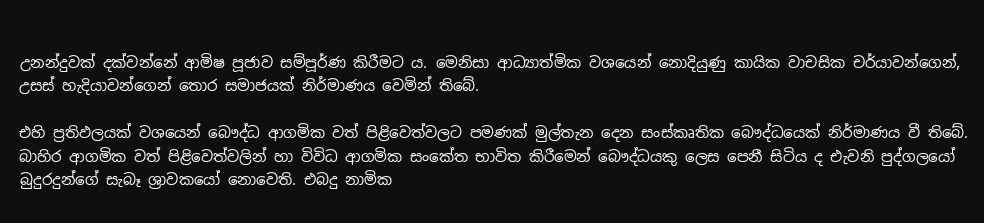උනන්දුවක් දක්වන්නේ ආමිෂ පූජාව සම්පූර්ණ කිරීමට ය. මෙනිසා ආධ්‍යාත්මික වශයෙන් නොදියුණු කායික වාචසික චර්යාවන්ගෙන්, උසස් හැදියාවන්ගෙන් තොර සමාජයක් නිර්මාණය වෙමින් තිබේ.

එහි ප්‍රතිඵලයක් වශයෙන් බෞද්ධ ආගමික වත් පිළිවෙත්වලට පමණක් මුල්තැන දෙන සංස්කෘතික බෞද්ධයෙක් නිර්මාණය වී තිබේ. බාහිර ආගමික වත් පිළිවෙත්වලින් හා විවිධ ආගමික සංකේත භාවිත කිරීමෙන් බෞද්ධයකු ලෙස පෙනී සිටිය ද එැවනි පුද්ගලයෝ බුදුරදුන්ගේ සැබෑ ශ්‍රාවකයෝ නොවෙති. එබදු නාමික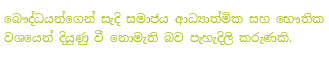බෞද්ධයන්ගෙන් සැදි සමාජය ආධ්‍යාත්මික සහ භෞතික වශයෙන් දියුණු වී නොමැති බව පැහැදිලි කරුණකි.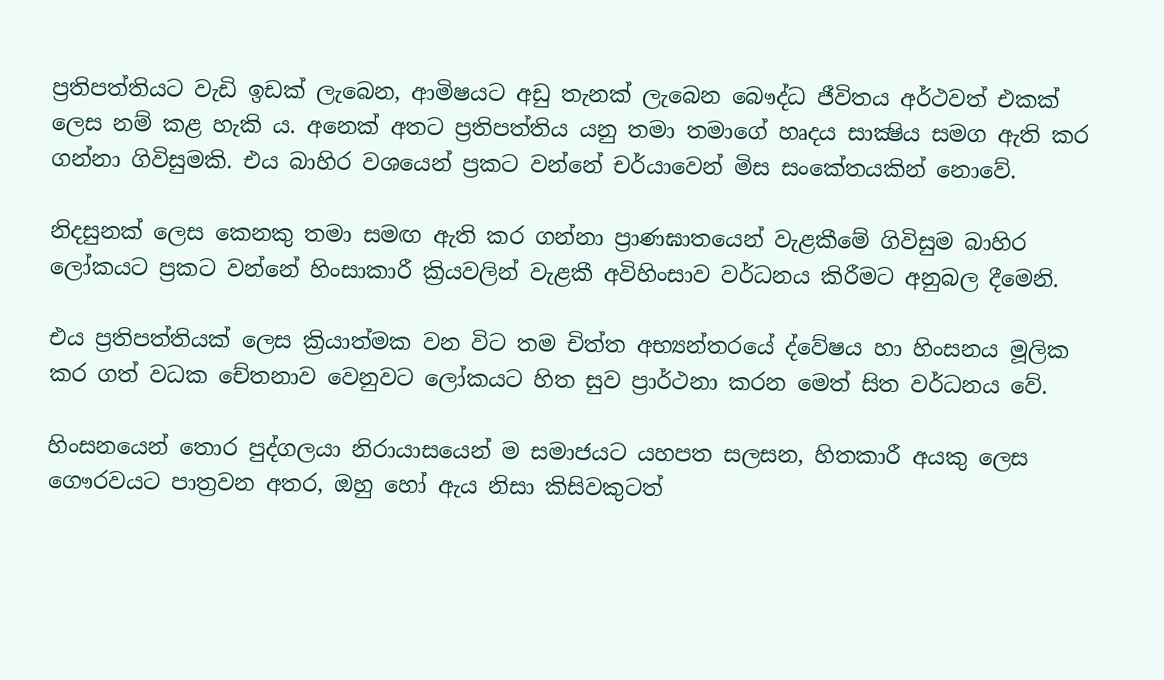ප්‍රතිපත්තියට වැඩි ඉඩක් ලැබෙන, ආමිෂයට අඩු තැනක් ලැබෙන බෞද්ධ ජීවිතය අර්ථවත් එකක් ලෙස නම් කළ හැකි ය. අනෙක් අතට ප්‍රතිපත්තිය යනු තමා තමාගේ හෘදය සාක්‍ෂිය සමග ඇති කර ගන්නා ගිවිසුමකි. එය බාහිර වශයෙන් ප්‍රකට වන්නේ චර්යාවෙන් මිස සංකේතයකින් නොවේ.

නිදසුනක් ලෙස කෙනකු තමා සමඟ ඇති කර ගන්නා ප්‍රාණඝාතයෙන් වැළකීමේ ගිවිසුම බාහිර ලෝකයට ප්‍රකට වන්නේ හිංසාකාරී ක්‍රියවලින් වැළකී අවිහිංසාව වර්ධනය කිරීමට අනුබල දීමෙනි.

එය ප්‍රතිපත්තියක් ලෙස ක්‍රියාත්මක වන විට තම චිත්ත අභ්‍යන්තරයේ ද්වේෂය හා හිංසනය මූලික කර ගත් වධක චේතනාව වෙනුවට ලෝකයට හිත සුව ප්‍රාර්ථනා කරන මෙත් සිත වර්ධනය වේ.

හිංසනයෙන් තොර පුද්ගලයා නිරායාසයෙන් ම සමාජයට යහපත සලසන, හිතකාරී අයකු ලෙස ගෞරවයට පාත්‍රවන අතර, ඔහු හෝ ඇය නිසා කිසිවකුටත්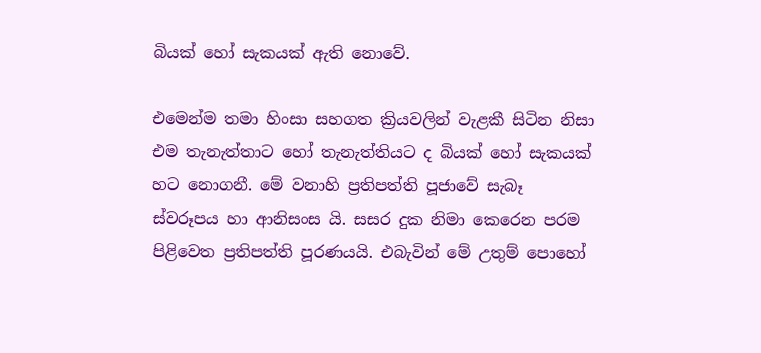බියක් හෝ සැකයක් ඇති නොවේ.

එමෙන්ම තමා හිංසා සහගත ක්‍රියවලින් වැළකී සිටින නිසා එම තැනැත්තාට හෝ තැනැත්තියට ද බියක් හෝ සැකයක් හට නොගනී. මේ වනාහි ප්‍රතිපත්ති පූජාවේ සැබෑ ස්වරූපය හා ආනිසංස යි. සසර දුක නිමා කෙරෙන පරම පිළිවෙත ප්‍රතිපත්ති පූරණයයි. එබැවින් මේ උතුම් පොහෝ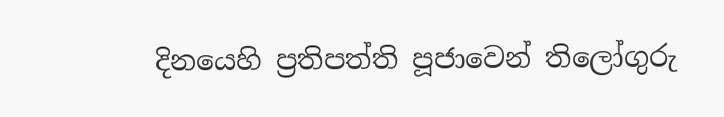දිනයෙහි ප්‍රතිපත්ති පූජාවෙන් තිලෝගුරු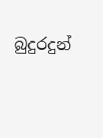බුදුරදුන්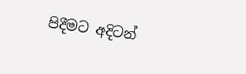පිදීමට අදිටන්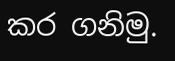කර ගනිමු.